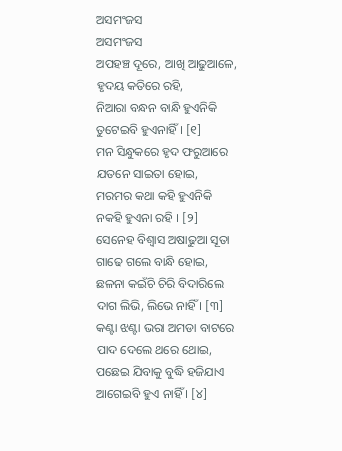ଅସମଂଜସ
ଅସମଂଜସ
ଅପହଞ୍ଚ ଦୂରେ, ଆଖି ଆଢୁଆଳେ,
ହୃଦୟ କତିରେ ରହି,
ନିଆରା ବନ୍ଧନ ବାନ୍ଧି ହୁଏନିକି
ତୁଟେଇବି ହୁଏନାହିଁ । [୧]
ମନ ସିନ୍ଧୁକରେ ହୃଦ ଫରୁଆରେ
ଯତନେ ସାଇତା ହୋଇ,
ମରମର କଥା କହି ହୁଏନିକି
ନକହି ହୁଏନା ରହି । [୨]
ସେନେହ ବିଶ୍ୱାସ ଅଷାଢୁଆ ସୂତା
ଗାଢେ ଗଲେ ବାନ୍ଧି ହୋଇ,
ଛଳନା କଇଁଚି ଚିରି ବିଦାରିଲେ
ଦାଗ ଲିଭି, ଲିଭେ ନାହିଁ । [୩]
କଣ୍ଟା ଝଣ୍ଟା ଭରା ଅମଡା ବାଟରେ
ପାଦ ଦେଲେ ଥରେ ଥୋଇ,
ପଛେଇ ଯିବାକୁ ବୁଦ୍ଧି ହଜିଯାଏ
ଆଗେଇବି ହୁଏ ନାହିଁ । [୪]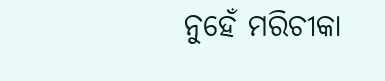ନୁହେଁ ମରିଚୀକା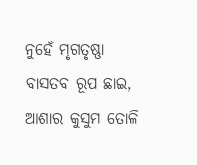ନୁହେଁ ମୃଗତୃଷ୍ଣା
ବାସତବ ରୂପ ଛାଇ,
ଆଶାର କୁସୁମ ତୋଳି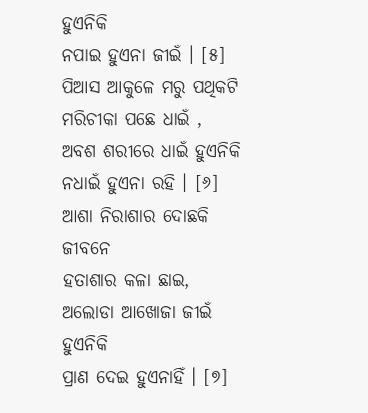ହୁଏନିକି
ନପାଇ ହୁଏନା ଜୀଇଁ । [୫]
ପିଆସ ଆକୁଳେ ମରୁ ପଥିକଟି
ମରିଚୀକା ପଛେ ଧାଇଁ ,
ଅବଶ ଶରୀରେ ଧାଇଁ ହୁଏନିକି
ନଧାଇଁ ହୁଏନା ରହି । [୬]
ଆଶା ନିରାଶାର ଦୋଛକି ଜୀବନେ
ହତାଶାର କଳା ଛାଇ,
ଅଲୋଡା ଆଖୋଜା ଜୀଇଁ ହୁଏନିକି
ପ୍ରାଣ ଦେଇ ହୁଏନାହିଁ । [୭]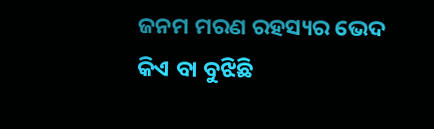ଜନମ ମରଣ ରହସ୍ୟର ଭେଦ
କିଏ ବା ବୁଝିଛି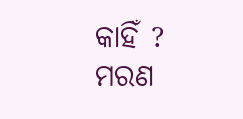କାହିଁ ?
ମରଣ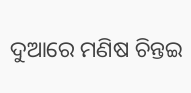ଦୁଆରେ ମଣିଷ ଚିନ୍ତଇ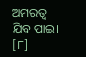ଅମରତ୍ୱ ଯିବ ପାଇ। [୮]